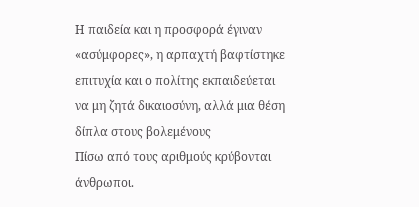Η παιδεία και η προσφορά έγιναν «ασύμφορες», η αρπαχτή βαφτίστηκε επιτυχία και ο πολίτης εκπαιδεύεται να μη ζητά δικαιοσύνη, αλλά μια θέση δίπλα στους βολεμένους
Πίσω από τους αριθμούς κρύβονται άνθρωποι.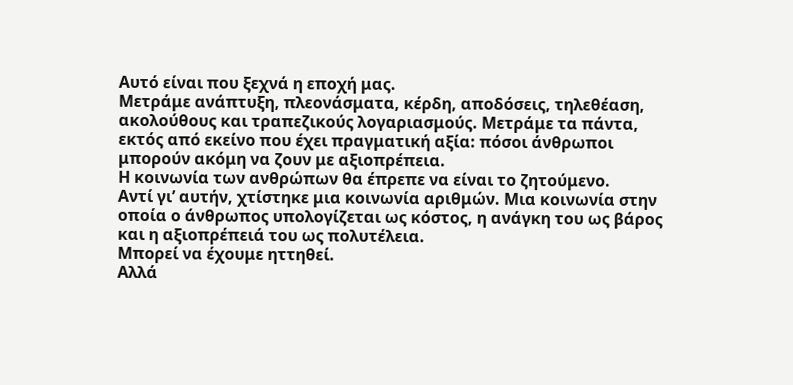Αυτό είναι που ξεχνά η εποχή μας.
Μετράμε ανάπτυξη, πλεονάσματα, κέρδη, αποδόσεις, τηλεθέαση, ακολούθους και τραπεζικούς λογαριασμούς. Μετράμε τα πάντα, εκτός από εκείνο που έχει πραγματική αξία: πόσοι άνθρωποι μπορούν ακόμη να ζουν με αξιοπρέπεια.
Η κοινωνία των ανθρώπων θα έπρεπε να είναι το ζητούμενο.
Αντί γι’ αυτήν, χτίστηκε μια κοινωνία αριθμών. Μια κοινωνία στην οποία ο άνθρωπος υπολογίζεται ως κόστος, η ανάγκη του ως βάρος και η αξιοπρέπειά του ως πολυτέλεια.
Μπορεί να έχουμε ηττηθεί.
Αλλά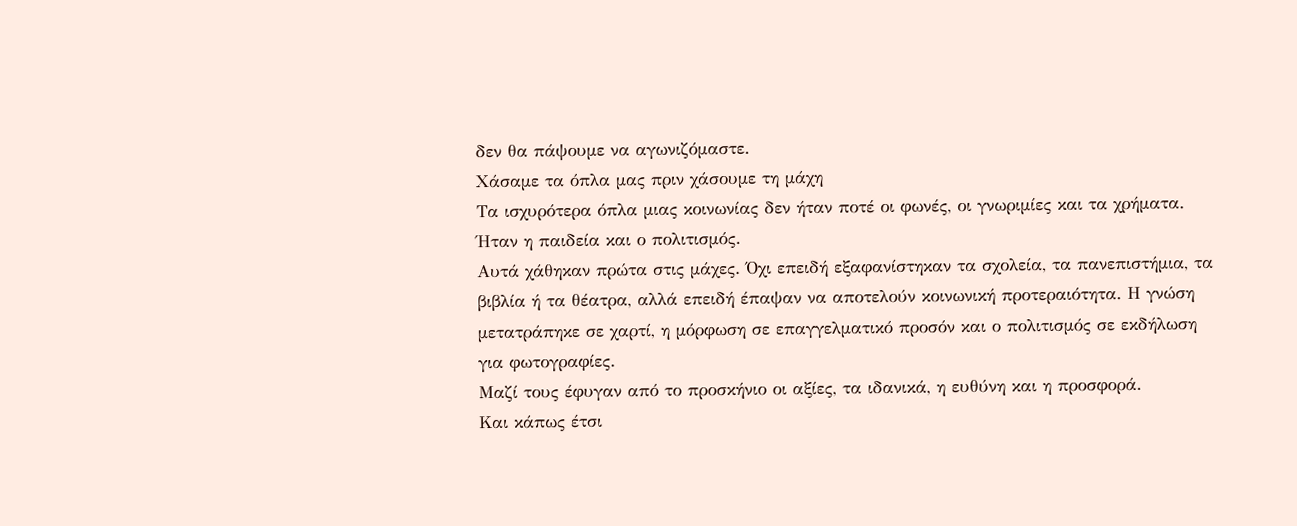δεν θα πάψουμε να αγωνιζόμαστε.
Χάσαμε τα όπλα μας πριν χάσουμε τη μάχη
Τα ισχυρότερα όπλα μιας κοινωνίας δεν ήταν ποτέ οι φωνές, οι γνωριμίες και τα χρήματα.
Ήταν η παιδεία και ο πολιτισμός.
Αυτά χάθηκαν πρώτα στις μάχες. Όχι επειδή εξαφανίστηκαν τα σχολεία, τα πανεπιστήμια, τα βιβλία ή τα θέατρα, αλλά επειδή έπαψαν να αποτελούν κοινωνική προτεραιότητα. Η γνώση μετατράπηκε σε χαρτί, η μόρφωση σε επαγγελματικό προσόν και ο πολιτισμός σε εκδήλωση για φωτογραφίες.
Μαζί τους έφυγαν από το προσκήνιο οι αξίες, τα ιδανικά, η ευθύνη και η προσφορά.
Και κάπως έτσι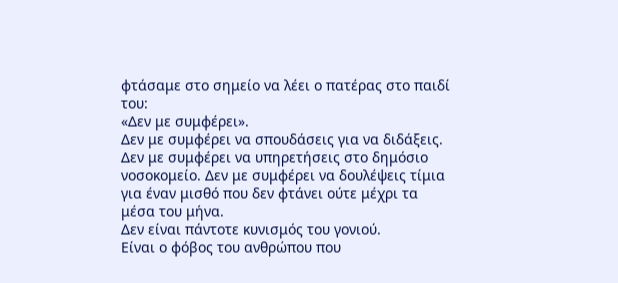φτάσαμε στο σημείο να λέει ο πατέρας στο παιδί του:
«Δεν με συμφέρει».
Δεν με συμφέρει να σπουδάσεις για να διδάξεις. Δεν με συμφέρει να υπηρετήσεις στο δημόσιο νοσοκομείο. Δεν με συμφέρει να δουλέψεις τίμια για έναν μισθό που δεν φτάνει ούτε μέχρι τα μέσα του μήνα.
Δεν είναι πάντοτε κυνισμός του γονιού.
Είναι ο φόβος του ανθρώπου που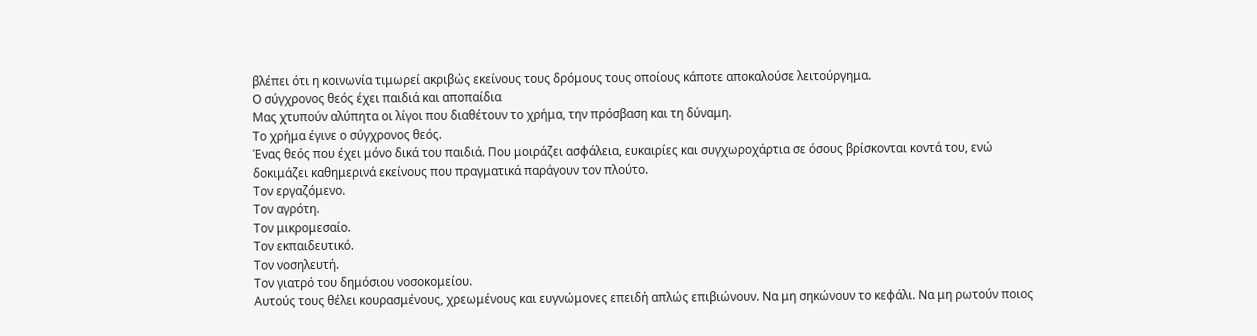βλέπει ότι η κοινωνία τιμωρεί ακριβώς εκείνους τους δρόμους τους οποίους κάποτε αποκαλούσε λειτούργημα.
Ο σύγχρονος θεός έχει παιδιά και αποπαίδια
Μας χτυπούν αλύπητα οι λίγοι που διαθέτουν το χρήμα, την πρόσβαση και τη δύναμη.
Το χρήμα έγινε ο σύγχρονος θεός.
Ένας θεός που έχει μόνο δικά του παιδιά. Που μοιράζει ασφάλεια, ευκαιρίες και συγχωροχάρτια σε όσους βρίσκονται κοντά του, ενώ δοκιμάζει καθημερινά εκείνους που πραγματικά παράγουν τον πλούτο.
Τον εργαζόμενο.
Τον αγρότη.
Τον μικρομεσαίο.
Τον εκπαιδευτικό.
Τον νοσηλευτή.
Τον γιατρό του δημόσιου νοσοκομείου.
Αυτούς τους θέλει κουρασμένους, χρεωμένους και ευγνώμονες επειδή απλώς επιβιώνουν. Να μη σηκώνουν το κεφάλι. Να μη ρωτούν ποιος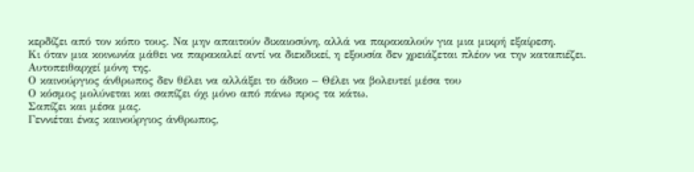κερδίζει από τον κόπο τους. Να μην απαιτούν δικαιοσύνη, αλλά να παρακαλούν για μια μικρή εξαίρεση.
Κι όταν μια κοινωνία μάθει να παρακαλεί αντί να διεκδικεί, η εξουσία δεν χρειάζεται πλέον να την καταπιέζει.
Αυτοπειθαρχεί μόνη της.
Ο καινούργιος άνθρωπος δεν θέλει να αλλάξει το άδικο – Θέλει να βολευτεί μέσα του
Ο κόσμος μολύνεται και σαπίζει όχι μόνο από πάνω προς τα κάτω.
Σαπίζει και μέσα μας.
Γεννιέται ένας καινούργιος άνθρωπος,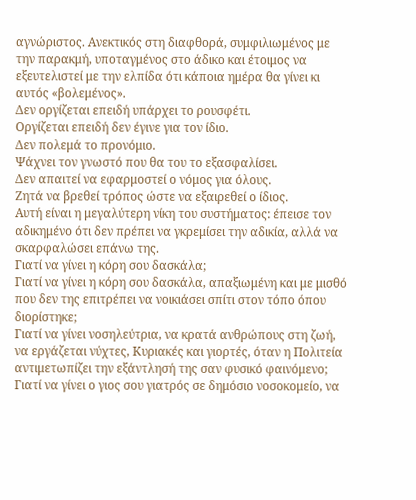αγνώριστος. Ανεκτικός στη διαφθορά, συμφιλιωμένος με την παρακμή, υποταγμένος στο άδικο και έτοιμος να εξευτελιστεί με την ελπίδα ότι κάποια ημέρα θα γίνει κι αυτός «βολεμένος».
Δεν οργίζεται επειδή υπάρχει το ρουσφέτι.
Οργίζεται επειδή δεν έγινε για τον ίδιο.
Δεν πολεμά το προνόμιο.
Ψάχνει τον γνωστό που θα του το εξασφαλίσει.
Δεν απαιτεί να εφαρμοστεί ο νόμος για όλους.
Ζητά να βρεθεί τρόπος ώστε να εξαιρεθεί ο ίδιος.
Αυτή είναι η μεγαλύτερη νίκη του συστήματος: έπεισε τον αδικημένο ότι δεν πρέπει να γκρεμίσει την αδικία, αλλά να σκαρφαλώσει επάνω της.
Γιατί να γίνει η κόρη σου δασκάλα;
Γιατί να γίνει η κόρη σου δασκάλα, απαξιωμένη και με μισθό που δεν της επιτρέπει να νοικιάσει σπίτι στον τόπο όπου διορίστηκε;
Γιατί να γίνει νοσηλεύτρια, να κρατά ανθρώπους στη ζωή, να εργάζεται νύχτες, Κυριακές και γιορτές, όταν η Πολιτεία αντιμετωπίζει την εξάντλησή της σαν φυσικό φαινόμενο;
Γιατί να γίνει ο γιος σου γιατρός σε δημόσιο νοσοκομείο, να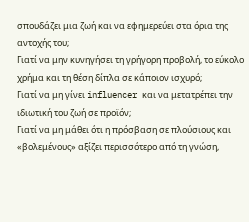σπουδάζει μια ζωή και να εφημερεύει στα όρια της αντοχής του;
Γιατί να μην κυνηγήσει τη γρήγορη προβολή, το εύκολο χρήμα και τη θέση δίπλα σε κάποιον ισχυρό;
Γιατί να μη γίνει influencer και να μετατρέπει την ιδιωτική του ζωή σε προϊόν;
Γιατί να μη μάθει ότι η πρόσβαση σε πλούσιους και «βολεμένους» αξίζει περισσότερο από τη γνώση,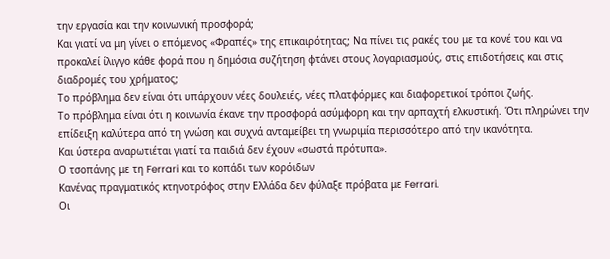την εργασία και την κοινωνική προσφορά;
Και γιατί να μη γίνει ο επόμενος «Φραπές» της επικαιρότητας; Να πίνει τις ρακές του με τα κονέ του και να προκαλεί ίλιγγο κάθε φορά που η δημόσια συζήτηση φτάνει στους λογαριασμούς, στις επιδοτήσεις και στις διαδρομές του χρήματος;
Το πρόβλημα δεν είναι ότι υπάρχουν νέες δουλειές, νέες πλατφόρμες και διαφορετικοί τρόποι ζωής.
Το πρόβλημα είναι ότι η κοινωνία έκανε την προσφορά ασύμφορη και την αρπαχτή ελκυστική. Ότι πληρώνει την επίδειξη καλύτερα από τη γνώση και συχνά ανταμείβει τη γνωριμία περισσότερο από την ικανότητα.
Και ύστερα αναρωτιέται γιατί τα παιδιά δεν έχουν «σωστά πρότυπα».
Ο τσοπάνης με τη Ferrari και το κοπάδι των κορόιδων
Κανένας πραγματικός κτηνοτρόφος στην Ελλάδα δεν φύλαξε πρόβατα με Ferrari.
Οι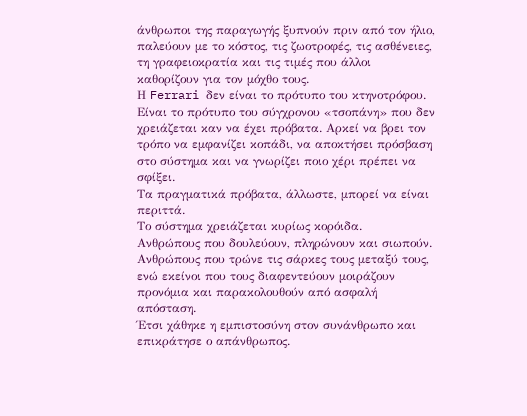άνθρωποι της παραγωγής ξυπνούν πριν από τον ήλιο, παλεύουν με το κόστος, τις ζωοτροφές, τις ασθένειες, τη γραφειοκρατία και τις τιμές που άλλοι καθορίζουν για τον μόχθο τους.
Η Ferrari δεν είναι το πρότυπο του κτηνοτρόφου.
Είναι το πρότυπο του σύγχρονου «τσοπάνη» που δεν χρειάζεται καν να έχει πρόβατα. Αρκεί να βρει τον τρόπο να εμφανίζει κοπάδι, να αποκτήσει πρόσβαση στο σύστημα και να γνωρίζει ποιο χέρι πρέπει να σφίξει.
Τα πραγματικά πρόβατα, άλλωστε, μπορεί να είναι περιττά.
Το σύστημα χρειάζεται κυρίως κορόιδα.
Ανθρώπους που δουλεύουν, πληρώνουν και σιωπούν. Ανθρώπους που τρώνε τις σάρκες τους μεταξύ τους, ενώ εκείνοι που τους διαφεντεύουν μοιράζουν προνόμια και παρακολουθούν από ασφαλή απόσταση.
Έτσι χάθηκε η εμπιστοσύνη στον συνάνθρωπο και επικράτησε ο απάνθρωπος.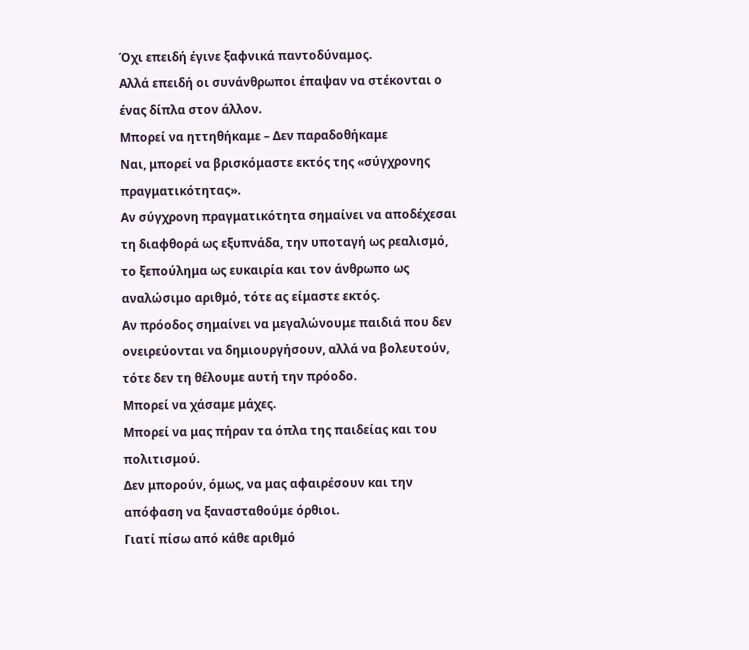Όχι επειδή έγινε ξαφνικά παντοδύναμος.
Αλλά επειδή οι συνάνθρωποι έπαψαν να στέκονται ο ένας δίπλα στον άλλον.
Μπορεί να ηττηθήκαμε – Δεν παραδοθήκαμε
Ναι, μπορεί να βρισκόμαστε εκτός της «σύγχρονης πραγματικότητας».
Αν σύγχρονη πραγματικότητα σημαίνει να αποδέχεσαι τη διαφθορά ως εξυπνάδα, την υποταγή ως ρεαλισμό, το ξεπούλημα ως ευκαιρία και τον άνθρωπο ως αναλώσιμο αριθμό, τότε ας είμαστε εκτός.
Αν πρόοδος σημαίνει να μεγαλώνουμε παιδιά που δεν ονειρεύονται να δημιουργήσουν, αλλά να βολευτούν, τότε δεν τη θέλουμε αυτή την πρόοδο.
Μπορεί να χάσαμε μάχες.
Μπορεί να μας πήραν τα όπλα της παιδείας και του πολιτισμού.
Δεν μπορούν, όμως, να μας αφαιρέσουν και την απόφαση να ξανασταθούμε όρθιοι.
Γιατί πίσω από κάθε αριθμό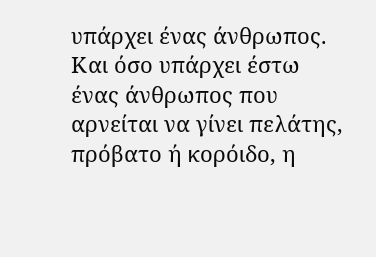υπάρχει ένας άνθρωπος.
Και όσο υπάρχει έστω ένας άνθρωπος που αρνείται να γίνει πελάτης, πρόβατο ή κορόιδο, η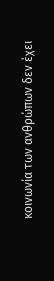κοινωνία των ανθρώπων δεν έχει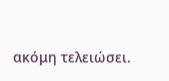ακόμη τελειώσει.